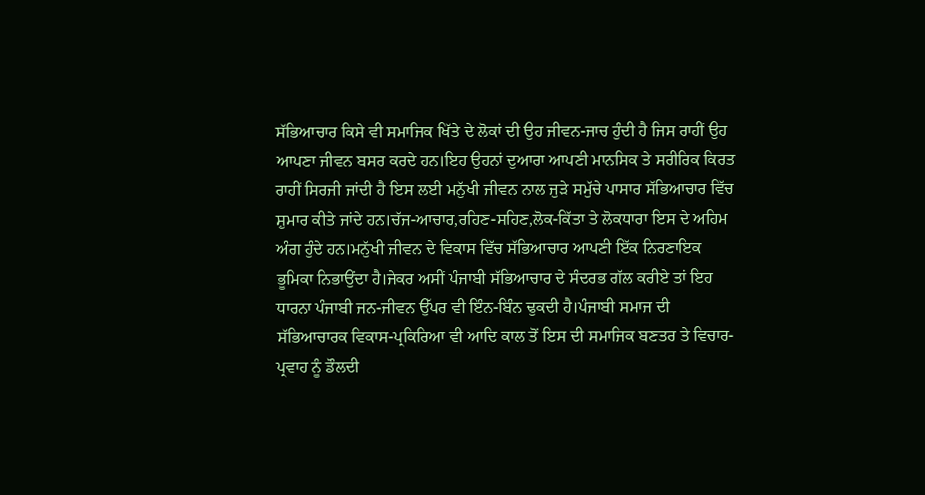ਸੱਭਿਆਚਾਰ ਕਿਸੇ ਵੀ ਸਮਾਜਿਕ ਖਿੱਤੇ ਦੇ ਲੋਕਾਂ ਦੀ ਉਹ ਜੀਵਨ-ਜਾਚ ਹੁੰਦੀ ਹੈ ਜਿਸ ਰਾਹੀਂ ਉਹ ਆਪਣਾ ਜੀਵਨ ਬਸਰ ਕਰਦੇ ਹਨ।ਇਹ ਉਹਨਾਂ ਦੁਆਰਾ ਆਪਣੀ ਮਾਨਸਿਕ ਤੇ ਸਰੀਰਿਕ ਕਿਰਤ ਰਾਹੀਂ ਸਿਰਜੀ ਜਾਂਦੀ ਹੈ ਇਸ ਲਈ ਮਨੁੱਖੀ ਜੀਵਨ ਨਾਲ ਜੁੜੇ ਸਮੁੱਚੇ ਪਾਸਾਰ ਸੱਭਿਆਚਾਰ ਵਿੱਚ ਸ਼ੁਮਾਰ ਕੀਤੇ ਜਾਂਦੇ ਹਨ।ਚੱਜ-ਆਚਾਰ,ਰਹਿਣ-ਸਹਿਣ,ਲੋਕ-ਕਿੱਤਾ ਤੇ ਲੋਕਧਾਰਾ ਇਸ ਦੇ ਅਹਿਮ ਅੰਗ ਹੁੰਦੇ ਹਨ।ਮਨੁੱਖੀ ਜੀਵਨ ਦੇ ਵਿਕਾਸ ਵਿੱਚ ਸੱਭਿਆਚਾਰ ਆਪਣੀ ਇੱਕ ਨਿਰਣਾਇਕ ਭੂਮਿਕਾ ਨਿਭਾਉਂਦਾ ਹੈ।ਜੇਕਰ ਅਸੀਂ ਪੰਜਾਬੀ ਸੱਭਿਆਚਾਰ ਦੇ ਸੰਦਰਭ ਗੱਲ ਕਰੀਏ ਤਾਂ ਇਹ ਧਾਰਨਾ ਪੰਜਾਬੀ ਜਨ-ਜੀਵਨ ਉੱਪਰ ਵੀ ਇੰਨ-ਬਿੰਨ ਢੁਕਦੀ ਹੈ।ਪੰਜਾਬੀ ਸਮਾਜ ਦੀ ਸੱਭਿਆਚਾਰਕ ਵਿਕਾਸ-ਪ੍ਰਕਿਰਿਆ ਵੀ ਆਦਿ ਕਾਲ ਤੋਂ ਇਸ ਦੀ ਸਮਾਜਿਕ ਬਣਤਰ ਤੇ ਵਿਚਾਰ-ਪ੍ਰਵਾਹ ਨੂੰ ਡੌਲਦੀ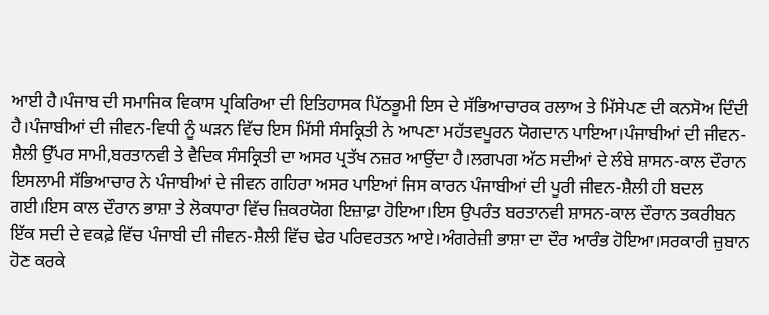ਆਈ ਹੈ।ਪੰਜਾਬ ਦੀ ਸਮਾਜਿਕ ਵਿਕਾਸ ਪ੍ਰਕਿਰਿਆ ਦੀ ਇਤਿਹਾਸਕ ਪਿੱਠਭੂਮੀ ਇਸ ਦੇ ਸੱਭਿਆਚਾਰਕ ਰਲਾਅ ਤੇ ਮਿੱਸੇਪਣ ਦੀ ਕਨਸੋਅ ਦਿੰਦੀ ਹੈ।ਪੰਜਾਬੀਆਂ ਦੀ ਜੀਵਨ-ਵਿਧੀ ਨੂੰ ਘੜਨ ਵਿੱਚ ਇਸ ਮਿੱਸੀ ਸੰਸਕ੍ਰਿਤੀ ਨੇ ਆਪਣਾ ਮਹੱਤਵਪੂਰਨ ਯੋਗਦਾਨ ਪਾਇਆ।ਪੰਜਾਬੀਆਂ ਦੀ ਜੀਵਨ-ਸ਼ੈਲੀ ਉੱਪਰ ਸਾਮੀ,ਬਰਤਾਨਵੀ ਤੇ ਵੈਦਿਕ ਸੰਸਕ੍ਰਿਤੀ ਦਾ ਅਸਰ ਪ੍ਰਤੱਖ ਨਜ਼ਰ ਆਉਂਦਾ ਹੈ।ਲਗਪਗ ਅੱਠ ਸਦੀਆਂ ਦੇ ਲੰਬੇ ਸ਼ਾਸਨ-ਕਾਲ ਦੌਰਾਨ ਇਸਲਾਮੀ ਸੱਭਿਆਚਾਰ ਨੇ ਪੰਜਾਬੀਆਂ ਦੇ ਜੀਵਨ ਗਹਿਰਾ ਅਸਰ ਪਾਇਆਂ ਜਿਸ ਕਾਰਨ ਪੰਜਾਬੀਆਂ ਦੀ ਪੂਰੀ ਜੀਵਨ-ਸ਼ੈਲੀ ਹੀ ਬਦਲ ਗਈ।ਇਸ ਕਾਲ ਦੌਰਾਨ ਭਾਸ਼ਾ ਤੇ ਲੋਕਧਾਰਾ ਵਿੱਚ ਜ਼ਿਕਰਯੋਗ ਇਜ਼ਾਫ਼ਾ ਹੋਇਆ।ਇਸ ਉਪਰੰਤ ਬਰਤਾਨਵੀ ਸ਼ਾਸਨ-ਕਾਲ ਦੌਰਾਨ ਤਕਰੀਬਨ ਇੱਕ ਸਦੀ ਦੇ ਵਕਫ਼ੇ ਵਿੱਚ ਪੰਜਾਬੀ ਦੀ ਜੀਵਨ-ਸ਼ੈਲੀ ਵਿੱਚ ਢੇਰ ਪਰਿਵਰਤਨ ਆਏ।ਅੰਗਰੇਜ਼ੀ ਭਾਸ਼ਾ ਦਾ ਦੌਰ ਆਰੰਭ ਹੋਇਆ।ਸਰਕਾਰੀ ਜ਼ੁਬਾਨ ਹੋਣ ਕਰਕੇ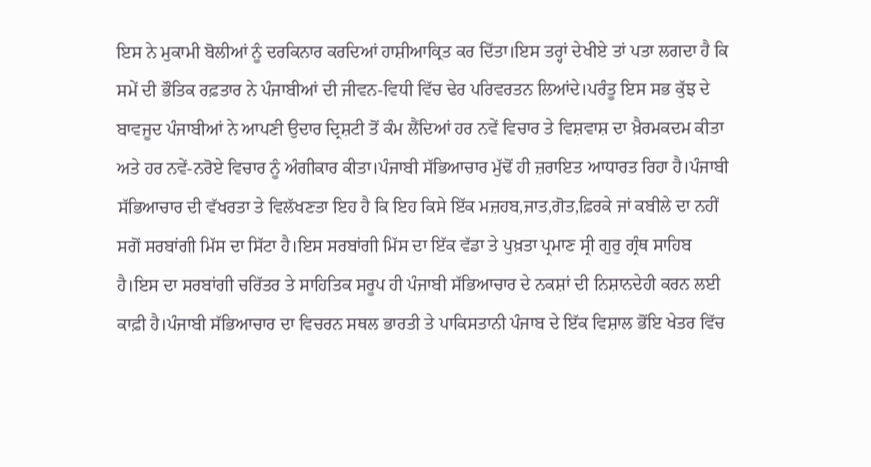ਇਸ ਨੇ ਮੁਕਾਮੀ ਬੋਲੀਆਂ ਨੂੰ ਦਰਕਿਨਾਰ ਕਰਦਿਆਂ ਹਾਸ਼ੀਆਕ੍ਰਿਤ ਕਰ ਦਿੱਤਾ।ਇਸ ਤਰ੍ਹਾਂ ਦੇਖੀਏ ਤਾਂ ਪਤਾ ਲਗਦਾ ਹੈ ਕਿ ਸਮੇਂ ਦੀ ਭੌਤਿਕ ਰਫ਼ਤਾਰ ਨੇ ਪੰਜਾਬੀਆਂ ਦੀ ਜੀਵਨ-ਵਿਧੀ ਵਿੱਚ ਢੇਰ ਪਰਿਵਰਤਨ ਲਿਆਂਦੇ।ਪਰੰਤੂ ਇਸ ਸਭ ਕੁੱਝ ਦੇ ਬਾਵਜੂਦ ਪੰਜਾਬੀਆਂ ਨੇ ਆਪਣੀ ਉਦਾਰ ਦ੍ਰਿਸ਼ਟੀ ਤੋਂ ਕੰਮ ਲੈਂਦਿਆਂ ਹਰ ਨਵੇਂ ਵਿਚਾਰ ਤੇ ਵਿਸ਼ਵਾਸ਼ ਦਾ ਖ਼ੈਰਮਕਦਮ ਕੀਤਾ ਅਤੇ ਹਰ ਨਵੇਂ-ਨਰੋਏ ਵਿਚਾਰ ਨੂੰ ਅੰਗੀਕਾਰ ਕੀਤਾ।ਪੰਜਾਬੀ ਸੱਭਿਆਚਾਰ ਮੁੱਢੋਂ ਹੀ ਜ਼ਰਾਇਤ ਆਧਾਰਤ ਰਿਹਾ ਹੈ।ਪੰਜਾਬੀ ਸੱਭਿਆਚਾਰ ਦੀ ਵੱਖਰਤਾ ਤੇ ਵਿਲੱਖਣਤਾ ਇਹ ਹੈ ਕਿ ਇਹ ਕਿਸੇ ਇੱਕ ਮਜ਼ਹਬ,ਜਾਤ,ਗੋਤ,ਫ਼ਿਰਕੇ ਜਾਂ ਕਬੀਲੇ ਦਾ ਨਹੀਂ ਸਗੋਂ ਸਰਬਾਂਗੀ ਮਿੱਸ ਦਾ ਸਿੱਟਾ ਹੈ।ਇਸ ਸਰਬਾਂਗੀ ਮਿੱਸ ਦਾ ਇੱਕ ਵੱਡਾ ਤੇ ਪੁਖ਼ਤਾ ਪ੍ਰਮਾਣ ਸ੍ਰੀ ਗੁਰੁ ਗ੍ਰੰਥ ਸਾਹਿਬ ਹੈ।ਇਸ ਦਾ ਸਰਬਾਂਗੀ ਚਰਿੱਤਰ ਤੇ ਸਾਹਿਤਿਕ ਸਰੂਪ ਹੀ ਪੰਜਾਬੀ ਸੱਭਿਆਚਾਰ ਦੇ ਨਕਸ਼ਾਂ ਦੀ ਨਿਸ਼ਾਨਦੇਹੀ ਕਰਨ ਲਈ ਕਾਫ਼ੀ ਹੈ।ਪੰਜਾਬੀ ਸੱਭਿਆਚਾਰ ਦਾ ਵਿਚਰਨ ਸਥਲ ਭਾਰਤੀ ਤੇ ਪਾਕਿਸਤਾਨੀ ਪੰਜਾਬ ਦੇ ਇੱਕ ਵਿਸ਼ਾਲ ਭੋਂਇ ਖੇਤਰ ਵਿੱਚ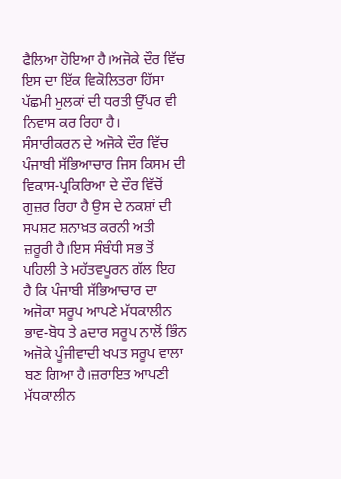ਫੈਲਿਆ ਹੋਇਆ ਹੈ।ਅਜੋਕੇ ਦੌਰ ਵਿੱਚ ਇਸ ਦਾ ਇੱਕ ਵਿਕੋਲਿਤਰਾ ਹਿੱਸਾ ਪੱਛਮੀ ਮੁਲਕਾਂ ਦੀ ਧਰਤੀ ਉੱਪਰ ਵੀ ਨਿਵਾਸ ਕਰ ਰਿਹਾ ਹੈ।
ਸੰਸਾਰੀਕਰਨ ਦੇ ਅਜੋਕੇ ਦੌਰ ਵਿੱਚ ਪੰਜਾਬੀ ਸੱਭਿਆਚਾਰ ਜਿਸ ਕਿਸਮ ਦੀ ਵਿਕਾਸ-ਪ੍ਰਕਿਰਿਆ ਦੇ ਦੌਰ ਵਿੱਚੋਂ ਗੁਜ਼ਰ ਰਿਹਾ ਹੈ ਉਸ ਦੇ ਨਕਸ਼ਾਂ ਦੀ ਸਪਸ਼ਟ ਸ਼ਨਾਖ਼ਤ ਕਰਨੀ ਅਤੀ ਜ਼ਰੂਰੀ ਹੈ।ਇਸ ਸੰਬੰਧੀ ਸਭ ਤੋਂ ਪਹਿਲੀ ਤੇ ਮਹੱਤਵਪੂਰਨ ਗੱਲ ਇਹ ਹੈ ਕਿ ਪੰਜਾਬੀ ਸੱਭਿਆਚਾਰ ਦਾ ਅਜੋਕਾ ਸਰੂਪ ਆਪਣੇ ਮੱਧਕਾਲੀਨ ਭਾਵ-ਬੋਧ ਤੇ aਦਾਰ ਸਰੂਪ ਨਾਲੋਂ ਭਿੰਨ ਅਜੋਕੇ ਪੂੰਜੀਵਾਦੀ ਖਪਤ ਸਰੂਪ ਵਾਲਾ ਬਣ ਗਿਆ ਹੈ।ਜ਼ਰਾਇਤ ਆਪਣੀ ਮੱਧਕਾਲੀਨ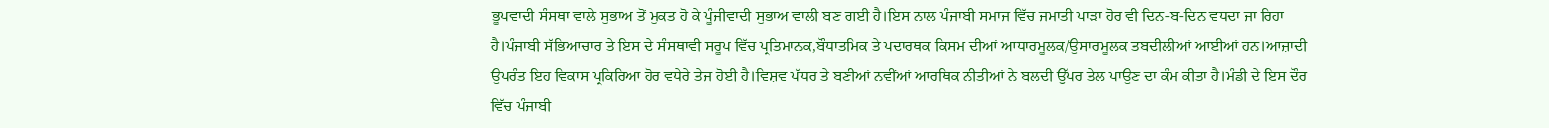ਭੂਪਵਾਦੀ ਸੰਸਥਾ ਵਾਲੇ ਸੁਭਾਅ ਤੋਂ ਮੁਕਤ ਹੋ ਕੇ ਪੂੰਜੀਵਾਦੀ ਸੁਭਾਅ ਵਾਲੀ ਬਣ ਗਈ ਹੈ।ਇਸ ਨਾਲ ਪੰਜਾਬੀ ਸਮਾਜ ਵਿੱਚ ਜਮਾਤੀ ਪਾੜਾ ਹੋਰ ਵੀ ਦਿਨ-ਬ-ਦਿਨ ਵਧਦਾ ਜਾ ਰਿਹਾ ਹੈ।ਪੰਜਾਬੀ ਸੱਭਿਆਚਾਰ ਤੇ ਇਸ ਦੇ ਸੰਸਥਾਵੀ ਸਰੂਪ ਵਿੱਚ ਪ੍ਰਤਿਮਾਨਕ,ਬੌਧਾਤਮਿਕ ਤੇ ਪਦਾਰਥਕ ਕਿਸਮ ਦੀਆਂ ਆਧਾਰਮੂਲਕ/ਉਸਾਰਮੂਲਕ ਤਬਦੀਲੀਆਂ ਆਈਆਂ ਹਨ।ਆਜ਼ਾਦੀ ਉਪਰੰਤ ਇਹ ਵਿਕਾਸ ਪ੍ਰਕਿਰਿਆ ਹੋਰ ਵਧੇਰੇ ਤੇਜ ਹੋਈ ਹੈ।ਵਿਸ਼ਵ ਪੱਧਰ ਤੇ ਬਣੀਆਂ ਨਵੀਂਆਂ ਆਰਥਿਕ ਨੀਤੀਆਂ ਨੇ ਬਲਦੀ ਉੱਪਰ ਤੇਲ ਪਾਉਣ ਦਾ ਕੰਮ ਕੀਤਾ ਹੈ।ਮੰਡੀ ਦੇ ਇਸ ਦੌਰ ਵਿੱਚ ਪੰਜਾਬੀ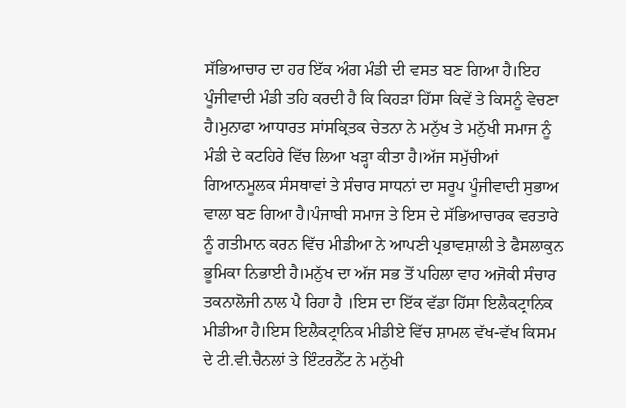ਸੱਭਿਆਚਾਰ ਦਾ ਹਰ ਇੱਕ ਅੰਗ ਮੰਡੀ ਦੀ ਵਸਤ ਬਣ ਗਿਆ ਹੈ।ਇਹ ਪੂੰਜੀਵਾਦੀ ਮੰਡੀ ਤਹਿ ਕਰਦੀ ਹੈ ਕਿ ਕਿਹੜਾ ਹਿੱਸਾ ਕਿਵੇਂ ਤੇ ਕਿਸਨੂੰ ਵੇਚਣਾ ਹੈ।ਮੁਨਾਫਾ ਆਧਾਰਤ ਸਾਂਸਕ੍ਰਿਤਕ ਚੇਤਨਾ ਨੇ ਮਨੁੱਖ ਤੇ ਮਨੁੱਖੀ ਸਮਾਜ ਨੂੰ ਮੰਡੀ ਦੇ ਕਟਹਿਰੇ ਵਿੱਚ ਲਿਆ ਖੜ੍ਹਾ ਕੀਤਾ ਹੈ।ਅੱਜ ਸਮੁੱਚੀਆਂ ਗਿਆਨਮੂਲਕ ਸੰਸਥਾਵਾਂ ਤੇ ਸੰਚਾਰ ਸਾਧਨਾਂ ਦਾ ਸਰੂਪ ਪੂੰਜੀਵਾਦੀ ਸੁਭਾਅ ਵਾਲਾ ਬਣ ਗਿਆ ਹੈ।ਪੰਜਾਬੀ ਸਮਾਜ ਤੇ ਇਸ ਦੇ ਸੱਭਿਆਚਾਰਕ ਵਰਤਾਰੇ ਨੂੰ ਗਤੀਮਾਨ ਕਰਨ ਵਿੱਚ ਮੀਡੀਆ ਨੇ ਆਪਣੀ ਪ੍ਰਭਾਵਸ਼ਾਲੀ ਤੇ ਫੈਸਲਾਕੁਨ ਭੂਮਿਕਾ ਨਿਭਾਈ ਹੈ।ਮਨੁੱਖ ਦਾ ਅੱਜ ਸਭ ਤੋਂ ਪਹਿਲਾ ਵਾਹ ਅਜੋਕੀ ਸੰਚਾਰ ਤਕਨਾਲੋਜੀ ਨਾਲ ਪੈ ਰਿਹਾ ਹੈ ।ਇਸ ਦਾ ਇੱਕ ਵੱਡਾ ਹਿੱਸਾ ਇਲੈਕਟ੍ਰਾਨਿਕ ਮੀਡੀਆ ਹੈ।ਇਸ ਇਲੈਕਟ੍ਰਾਨਿਕ ਮੀਡੀਏ ਵਿੱਚ ਸ਼ਾਮਲ ਵੱਖ-ਵੱਖ ਕਿਸਮ ਦੇ ਟੀ.ਵੀ.ਚੈਨਲਾਂ ਤੇ ਇੰਟਰਨੈੱਟ ਨੇ ਮਨੁੱਖੀ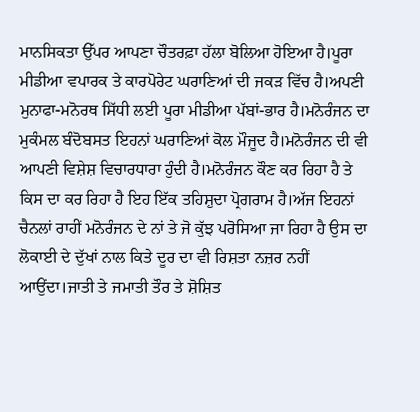ਮਾਨਸਿਕਤਾ ਉੱਪਰ ਆਪਣਾ ਚੌਤਰਫ਼ਾ ਹੱਲਾ ਬੋਲਿਆ ਹੋਇਆ ਹੈ।ਪੂਰਾ ਮੀਡੀਆ ਵਪਾਰਕ ਤੇ ਕਾਰਪੋਰੇਟ ਘਰਾਣਿਆਂ ਦੀ ਜਕੜ ਵਿੱਚ ਹੈ।ਅਪਣੀ ਮੁਨਾਫਾ-ਮਨੋਰਥ ਸਿੱਧੀ ਲਈ ਪੂਰਾ ਮੀਡੀਆ ਪੱਬਾਂ-ਭਾਰ ਹੈ।ਮਨੋਰੰਜਨ ਦਾ ਮੁਕੰਮਲ ਬੰਦੋਬਸਤ ਇਹਨਾਂ ਘਰਾਣਿਆਂ ਕੋਲ ਮੌਜੂਦ ਹੈ।ਮਨੋਰੰਜਨ ਦੀ ਵੀ ਆਪਣੀ ਵਿਸ਼ੇਸ਼ ਵਿਚਾਰਧਾਰਾ ਹੁੰਦੀ ਹੈ।ਮਨੋਰੰਜਨ ਕੌਣ ਕਰ ਰਿਹਾ ਹੈ ਤੇ ਕਿਸ ਦਾ ਕਰ ਰਿਹਾ ਹੈ ਇਹ ਇੱਕ ਤਹਿਸ਼ੁਦਾ ਪ੍ਰੋਗਰਾਮ ਹੈ।ਅੱਜ ਇਹਨਾਂ ਚੈਨਲਾਂ ਰਾਹੀਂ ਮਨੋਰੰਜਨ ਦੇ ਨਾਂ ਤੇ ਜੋ ਕੁੱਝ ਪਰੋਸਿਆ ਜਾ ਰਿਹਾ ਹੈ ਉਸ ਦਾ ਲੋਕਾਈ ਦੇ ਦੁੱਖਾਂ ਨਾਲ ਕਿਤੇ ਦੂਰ ਦਾ ਵੀ ਰਿਸ਼ਤਾ ਨਜ਼ਰ ਨਹੀਂ ਆਉਂਦਾ।ਜਾਤੀ ਤੇ ਜਮਾਤੀ ਤੌਰ ਤੇ ਸ਼ੋਸ਼ਿਤ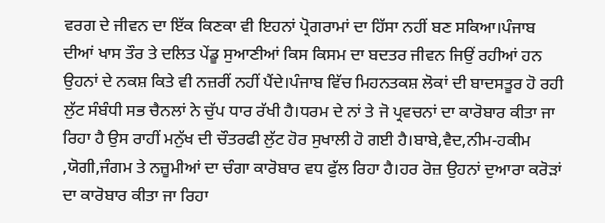ਵਰਗ ਦੇ ਜੀਵਨ ਦਾ ਇੱਕ ਕਿਣਕਾ ਵੀ ਇਹਨਾਂ ਪ੍ਰੋਗਰਾਮਾਂ ਦਾ ਹਿੱਸਾ ਨਹੀਂ ਬਣ ਸਕਿਆ।ਪੰਜਾਬ ਦੀਆਂ ਖਾਸ ਤੌਰ ਤੇ ਦਲਿਤ ਪੇਂਡੂ ਸੁਆਣੀਆਂ ਕਿਸ ਕਿਸਮ ਦਾ ਬਦਤਰ ਜੀਵਨ ਜਿਉਂ ਰਹੀਆਂ ਹਨ ਉਹਨਾਂ ਦੇ ਨਕਸ਼ ਕਿਤੇ ਵੀ ਨਜ਼ਰੀਂ ਨਹੀਂ ਪੈਂਦੇ।ਪੰਜਾਬ ਵਿੱਚ ਮਿਹਨਤਕਸ਼ ਲੋਕਾਂ ਦੀ ਬਾਦਸਤੂਰ ਹੋ ਰਹੀ ਲੁੱਟ ਸੰਬੰਧੀ ਸਭ ਚੈਨਲਾਂ ਨੇ ਚੁੱਪ ਧਾਰ ਰੱਖੀ ਹੈ।ਧਰਮ ਦੇ ਨਾਂ ਤੇ ਜੋ ਪ੍ਰਵਚਨਾਂ ਦਾ ਕਾਰੋਬਾਰ ਕੀਤਾ ਜਾ ਰਿਹਾ ਹੈ ਉਸ ਰਾਹੀਂ ਮਨੁੱਖ ਦੀ ਚੌਤਰਫੀ ਲੁੱਟ ਹੋਰ ਸੁਖਾਲੀ ਹੋ ਗਈ ਹੈ।ਬਾਬੇ,ਵੈਦ,ਨੀਮ-ਹਕੀਮ ,ਯੋਗੀ,ਜੰਗਮ ਤੇ ਨਜ਼ੂਮੀਆਂ ਦਾ ਚੰਗਾ ਕਾਰੋਬਾਰ ਵਧ ਫੁੱਲ ਰਿਹਾ ਹੈ।ਹਰ ਰੋਜ਼ ਉਹਨਾਂ ਦੁਆਰਾ ਕਰੋੜਾਂ ਦਾ ਕਾਰੋਬਾਰ ਕੀਤਾ ਜਾ ਰਿਹਾ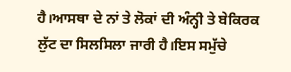ਹੈ।ਆਸਥਾ ਦੇ ਨਾਂ ਤੇ ਲੋਕਾਂ ਦੀ ਅੰਨ੍ਹੀ ਤੇ ਬੇਕਿਰਕ ਲੁੱਟ ਦਾ ਸਿਲਸਿਲਾ ਜਾਰੀ ਹੈ।ਇਸ ਸਮੁੱਚੇ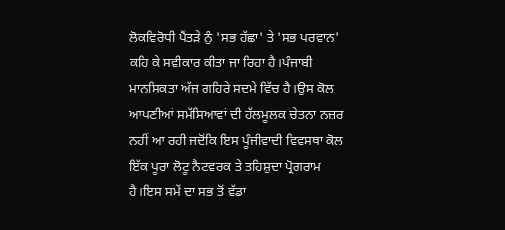ਲੋਕਵਿਰੋਧੀ ਪੈਂਤੜੇ ਨੁੰ 'ਸਭ ਹੱਛਾ' ਤੇ 'ਸਭ ਪਰਵਾਨ' ਕਹਿ ਕੇ ਸਵੀਕਾਰ ਕੀਤਾ ਜਾ ਰਿਹਾ ਹੈ।ਪੰਜਾਬੀ ਮਾਨਸਿਕਤਾ ਅੱਜ ਗਹਿਰੇ ਸਦਮੇ ਵਿੱਚ ਹੈ।ਉਸ ਕੋਲ ਆਪਣੀਆਂ ਸਮੱਸਿਆਵਾਂ ਦੀ ਹੱਲਮੂਲਕ ਚੇਤਨਾ ਨਜ਼ਰ ਨਹੀਂ ਆ ਰਹੀ ਜਦੋਂਕਿ ਇਸ ਪੂੰਜੀਵਾਦੀ ਵਿਵਸਥਾ ਕੋਲ ਇੱਕ ਪੂਰਾ ਲੋਟੂ ਨੈਟਵਰਕ ਤੇ ਤਹਿਸ਼ੁਦਾ ਪ੍ਰੋਗਰਾਮ ਹੈ।ਇਸ ਸਮੇਂ ਦਾ ਸਭ ਤੋਂ ਵੱਡਾ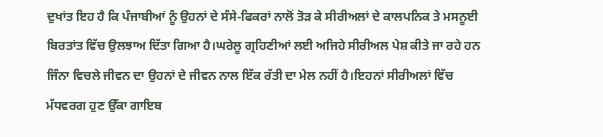ਦੁਖਾਂਤ ਇਹ ਹੈ ਕਿ ਪੰਜਾਬੀਆਂ ਨੂੰ ਉਹਨਾਂ ਦੇ ਸੰਸੇ-ਫਿਕਰਾਂ ਨਾਲੋਂ ਤੋੜ ਕੇ ਸੀਰੀਅਲਾਂ ਦੇ ਕਾਲਪਨਿਕ ਤੇ ਮਸਨੂਈ ਬਿਰਤਾਂਤ ਵਿੱਚ ਉਲਝਾਅ ਦਿੱਤਾ ਗਿਆ ਹੈ।ਘਰੇਲੂ ਗ੍ਰਹਿਣੀਆਂ ਲਈ ਅਜਿਹੇ ਸੀਰੀਅਲ ਪੇਸ਼ ਕੀਤੇ ਜਾ ਰਹੇ ਹਨ ਜਿੰਨਾ ਵਿਚਲੇ ਜੀਵਨ ਦਾ ਉਹਨਾਂ ਦੇ ਜੀਵਨ ਨਾਲ ਇੱਕ ਰੱਤੀ ਦਾ ਮੇਲ ਨਹੀਂ ਹੈ।ਇਹਨਾਂ ਸੀਰੀਅਲਾਂ ਵਿੱਚ ਮੱਧਵਰਗ ਹੁਣ ਉੱਕਾ ਗਾਇਬ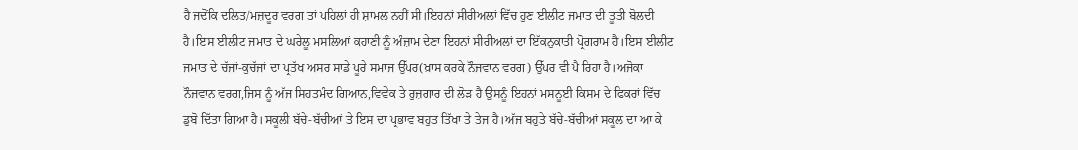ਹੈ ਜਦੋਂਕਿ ਦਲਿਤ/ਮਜ਼ਦੂਰ ਵਰਗ ਤਾਂ ਪਹਿਲਾਂ ਹੀ ਸ਼ਾਮਲ ਨਹੀਂ ਸੀ।ਇਹਨਾਂ ਸੀਰੀਅਲਾਂ ਵਿੱਚ ਹੁਣ ਈਲੀਟ ਜਮਾਤ ਦੀ ਤੂਤੀ ਬੋਲਦੀ ਹੈ।ਇਸ ਈਲੀਟ ਜਮਾਤ ਦੇ ਘਰੇਲੂ ਮਸਲਿਆਂ ਕਹਾਣੀ ਨੂੰ ਅੰਜ਼ਾਮ ਦੇਣਾ ਇਹਨਾਂ ਸੀਰੀਅਲਾਂ ਦਾ ਇੱਕਨੁਕਾਤੀ ਪ੍ਰੋਗਰਾਮ ਹੈ।ਇਸ ਈਲੀਟ ਜਮਾਤ ਦੇ ਚੱਜਾਂ-ਕੁਚੱਜਾਂ ਦਾ ਪ੍ਰਤੱਖ ਅਸਰ ਸਾਡੇ ਪੂਰੇ ਸਮਾਜ ਉੱਪਰ(ਖ਼ਾਸ ਕਰਕੇ ਨੌਜਵਾਨ ਵਰਗ) ਉੱਪਰ ਵੀ ਪੈ ਰਿਹਾ ਹੈ।ਅਜੋਕਾ ਨੌਜਵਾਨ ਵਰਗ,ਜਿਸ ਨੂੰ ਅੱਜ ਸਿਹਤਮੰਦ ਗਿਆਨ,ਵਿਵੇਕ ਤੇ ਰੁਜ਼ਗਾਰ ਦੀ ਲੋੜ ਹੈ ਉਸਨੂੰ ਇਹਨਾਂ ਮਸਨੂਈ ਕਿਸਮ ਦੇ ਫਿਕਰਾਂ ਵਿੱਚ ਡੁਬੋ ਦਿੱਤਾ ਗਿਆ ਹੈ।ਸਕੂਲੀ ਬੱਚੇ-ਬੱਚੀਆਂ ਤੇ ਇਸ ਦਾ ਪ੍ਰਭਾਵ ਬਹੁਤ ਤਿੱਖਾ ਤੇ ਤੇਜ ਹੈ।ਅੱਜ ਬਹੁਤੇ ਬੱਚੇ-ਬੱਚੀਆਂ ਸਕੂਲ ਦਾ ਆ ਕੇ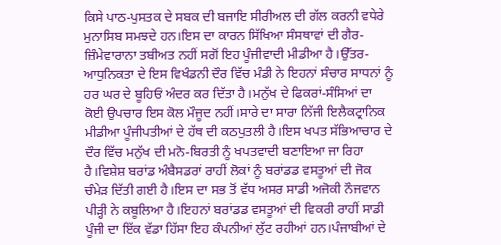ਕਿਸੇ ਪਾਠ-ਪੁਸਤਕ ਦੇ ਸਬਕ ਦੀ ਬਜਾਇ ਸੀਰੀਅਲ ਦੀ ਗੱਲ ਕਰਨੀ ਵਧੇਰੇ ਮੁਨਾਸਿਬ ਸਮਝਦੇ ਹਨ।ਇਸ ਦਾ ਕਾਰਨ ਸਿੱਖਿਆ ਸੰਸਥਾਵਾਂ ਦੀ ਗੈਰ-ਜ਼ਿੰਮੇਵਾਰਾਨਾ ਤਬੀਅਤ ਨਹੀਂ ਸਗੋਂ ਇਹ ਪੂੰਜੀਵਾਦੀ ਮੀਡੀਆ ਹੈ।ਉੱਤਰ-ਆਧੁਨਿਕਤਾ ਦੇ ਇਸ ਵਿਖੰਡਨੀ ਦੌਰ ਵਿੱਚ ਮੰਡੀ ਨੇ ਇਹਨਾਂ ਸੰਚਾਰ ਸਾਧਨਾਂ ਨੂੰ ਹਰ ਘਰ ਦੇ ਬੂਹਿਓਂ ਅੰਦਰ ਕਰ ਦਿੱਤਾ ਹੈ।ਮਨੁੱਖ ਦੇ ਫਿਕਰਾਂ-ਸੰਸਿਆਂ ਦਾ ਕੋਈ ਉਪਚਾਰ ਇਸ ਕੋਲ ਮੌਜੂਦ ਨਹੀਂ।ਸਾਰੇ ਦਾ ਸਾਰਾ ਨਿੱਜੀ ਇਲੈਕਟ੍ਰਾਨਿਕ ਮੀਡੀਆ ਪੂੰਜੀਪਤੀਆਂ ਦੇ ਹੱਥ ਦੀ ਕਠਪੁਤਲੀ ਹੈ।ਇਸ ਖਪਤ ਸੱਭਿਆਚਾਰ ਦੇ ਦੌਰ ਵਿੱਚ ਮਨੁੱਖ ਦੀ ਮਨੋ-ਬਿਰਤੀ ਨੂੰ ਖਪਤਵਾਦੀ ਬਣਾਇਆ ਜਾ ਰਿਹਾ ਹੈ।ਵਿਸ਼ੇਸ਼ ਬਰਾਂਡ ਅੰਬੈਸਡਰਾਂ ਰਾਹੀਂ ਲੋਕਾਂ ਨੂੰ ਬਰਾਂਡਡ ਵਸਤੂਆਂ ਦੀ ਜੋਕ ਚੰਮੇੜ ਦਿੱਤੀ ਗਈ ਹੈ।ਇਸ ਦਾ ਸਭ ਤੋਂ ਵੱਧ ਅਸਰ ਸਾਡੀ ਅਜੋਕੀ ਨੌਜਵਾਨ ਪੀੜ੍ਹੀ ਨੇ ਕਬੂਲਿਆ ਹੈ।ਇਹਨਾਂ ਬਰਾਂਡਡ ਵਸਤੂਆਂ ਦੀ ਵਿਕਰੀ ਰਾਹੀਂ ਸਾਡੀ ਪੂੰਜੀ ਦਾ ਇੱਕ ਵੱਡਾ ਹਿੱਸਾ ਇਹ ਕੰਪਨੀਆਂ ਲੁੱਟ ਰਹੀਆਂ ਹਨ।ਪੰਜਾਬੀਆਂ ਦੇ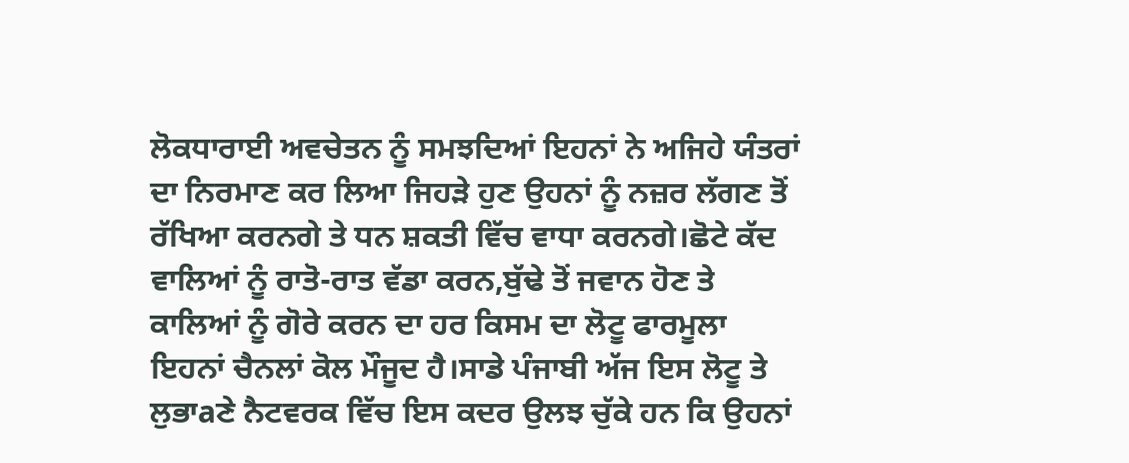ਲੋਕਧਾਰਾਈ ਅਵਚੇਤਨ ਨੂੰ ਸਮਝਦਿਆਂ ਇਹਨਾਂ ਨੇ ਅਜਿਹੇ ਯੰਤਰਾਂ ਦਾ ਨਿਰਮਾਣ ਕਰ ਲਿਆ ਜਿਹੜੇ ਹੁਣ ਉਹਨਾਂ ਨੂੰ ਨਜ਼ਰ ਲੱਗਣ ਤੋਂ ਰੱਖਿਆ ਕਰਨਗੇ ਤੇ ਧਨ ਸ਼ਕਤੀ ਵਿੱਚ ਵਾਧਾ ਕਰਨਗੇ।ਛੋਟੇ ਕੱਦ ਵਾਲਿਆਂ ਨੂੰ ਰਾਤੋ-ਰਾਤ ਵੱਡਾ ਕਰਨ,ਬੁੱਢੇ ਤੋਂ ਜਵਾਨ ਹੋਣ ਤੇ ਕਾਲਿਆਂ ਨੂੰ ਗੋਰੇ ਕਰਨ ਦਾ ਹਰ ਕਿਸਮ ਦਾ ਲੋਟੂ ਫਾਰਮੂਲਾ ਇਹਨਾਂ ਚੈਨਲਾਂ ਕੋਲ ਮੌਜੂਦ ਹੈ।ਸਾਡੇ ਪੰਜਾਬੀ ਅੱਜ ਇਸ ਲੋਟੂ ਤੇ ਲੁਭਾaਣੇ ਨੈਟਵਰਕ ਵਿੱਚ ਇਸ ਕਦਰ ਉਲਝ ਚੁੱਕੇ ਹਨ ਕਿ ਉਹਨਾਂ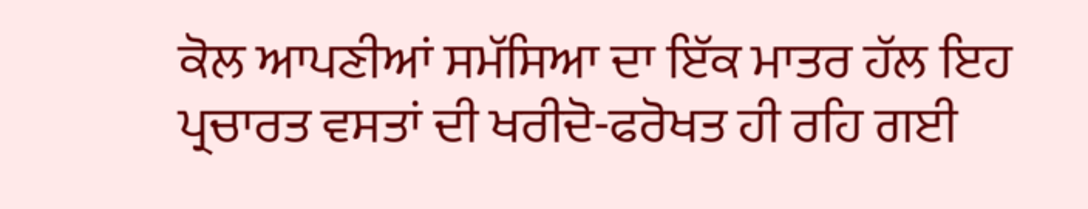ਕੋਲ ਆਪਣੀਆਂ ਸਮੱਸਿਆ ਦਾ ਇੱਕ ਮਾਤਰ ਹੱਲ ਇਹ ਪ੍ਰਚਾਰਤ ਵਸਤਾਂ ਦੀ ਖਰੀਦੋ-ਫਰੋਖਤ ਹੀ ਰਹਿ ਗਈ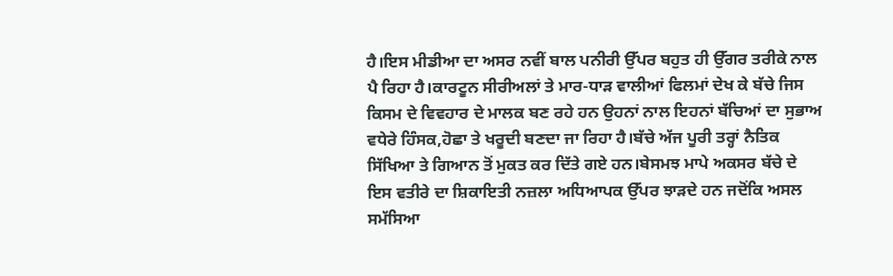ਹੈ।ਇਸ ਮੀਡੀਆ ਦਾ ਅਸਰ ਨਵੀਂ ਬਾਲ ਪਨੀਰੀ ਉੱਪਰ ਬਹੁਤ ਹੀ ਉੱਗਰ ਤਰੀਕੇ ਨਾਲ ਪੈ ਰਿਹਾ ਹੈ।ਕਾਰਟੂਨ ਸੀਰੀਅਲਾਂ ਤੇ ਮਾਰ-ਧਾੜ ਵਾਲੀਆਂ ਫਿਲਮਾਂ ਦੇਖ ਕੇ ਬੱਚੇ ਜਿਸ ਕਿਸਮ ਦੇ ਵਿਵਹਾਰ ਦੇ ਮਾਲਕ ਬਣ ਰਹੇ ਹਨ ਉਹਨਾਂ ਨਾਲ ਇਹਨਾਂ ਬੱਚਿਆਂ ਦਾ ਸੁਭਾਅ ਵਧੇਰੇ ਹਿੰਸਕ,ਹੋਛਾ ਤੇ ਖਰੂਦੀ ਬਣਦਾ ਜਾ ਰਿਹਾ ਹੈ।ਬੱਚੇ ਅੱਜ ਪੂਰੀ ਤਰ੍ਹਾਂ ਨੈਤਿਕ ਸਿੱਖਿਆ ਤੇ ਗਿਆਨ ਤੋਂ ਮੁਕਤ ਕਰ ਦਿੱਤੇ ਗਏ ਹਨ।ਬੇਸਮਝ ਮਾਪੇ ਅਕਸਰ ਬੱਚੇ ਦੇ ਇਸ ਵਤੀਰੇ ਦਾ ਸ਼ਿਕਾਇਤੀ ਨਜ਼ਲਾ ਅਧਿਆਪਕ ਉੱਪਰ ਝਾੜਦੇ ਹਨ ਜਦੋਂਕਿ ਅਸਲ ਸਮੱਸਿਆ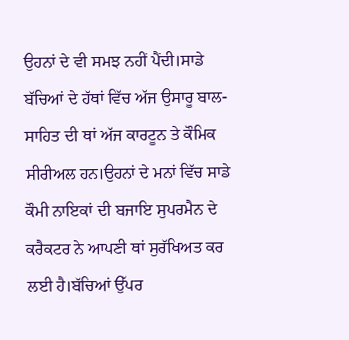ਉਹਨਾਂ ਦੇ ਵੀ ਸਮਝ ਨਹੀਂ ਪੈਂਦੀ।ਸਾਡੇ ਬੱਚਿਆਂ ਦੇ ਹੱਥਾਂ ਵਿੱਚ ਅੱਜ ਉਸਾਰੂ ਬਾਲ-ਸਾਹਿਤ ਦੀ ਥਾਂ ਅੱਜ ਕਾਰਟੂਨ ਤੇ ਕੌਮਿਕ ਸੀਰੀਅਲ ਹਨ।ਉਹਨਾਂ ਦੇ ਮਨਾਂ ਵਿੱਚ ਸਾਡੇ ਕੌਮੀ ਨਾਇਕਾਂ ਦੀ ਬਜਾਇ ਸੁਪਰਮੈਨ ਦੇ ਕਰੈਕਟਰ ਨੇ ਆਪਣੀ ਥਾਂ ਸੁਰੱਖਿਅਤ ਕਰ ਲਈ ਹੈ।ਬੱਚਿਆਂ ਉੱਪਰ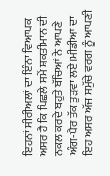ਇਹਨਾਂ ਸੀਰੀਅਲਾਂ ਦਾ ਇੰਨਾ ਵਿਆਪਕ ਅਸਰ ਹੈ ਕਿ ਪਿਛਲੇ ਸਮੇਂ ਸ਼ਕਤੀਮਾਨ ਦੀ ਨਕਲ ਕਰਦੇ ਬਹੁਤੇ ਬੱਚਿਆਂ ਨੇ ਆਪਣੇ ਅੰਗ-ਪੈਰ ਤੱਕ ਤੁੜਵਾ ਲਏ।ਮੀਡੀਆ ਦਾ ਇਹ ਅਸਰ ਅੱਜ ਸਮੁੱਚੇ ਵਰਗ ਨੂੰ ਆਪਣੀ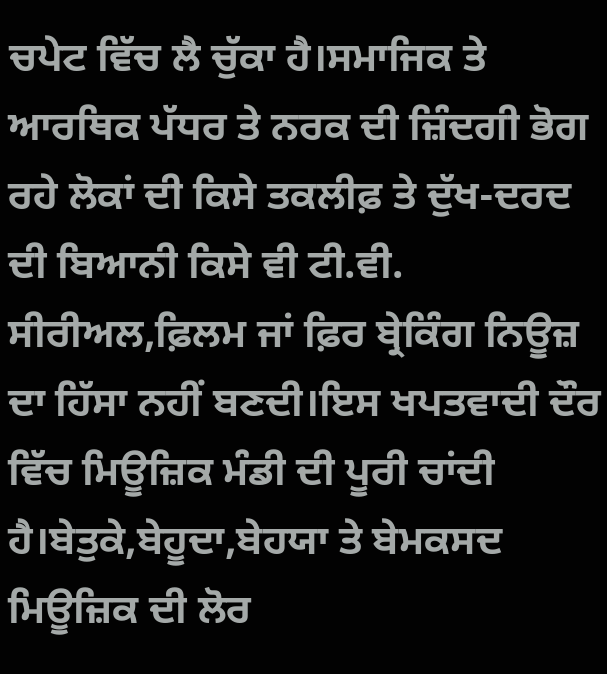ਚਪੇਟ ਵਿੱਚ ਲੈ ਚੁੱਕਾ ਹੈ।ਸਮਾਜਿਕ ਤੇ ਆਰਥਿਕ ਪੱਧਰ ਤੇ ਨਰਕ ਦੀ ਜ਼ਿੰਦਗੀ ਭੋਗ ਰਹੇ ਲੋਕਾਂ ਦੀ ਕਿਸੇ ਤਕਲੀਫ਼ ਤੇ ਦੁੱਖ-ਦਰਦ ਦੀ ਬਿਆਨੀ ਕਿਸੇ ਵੀ ਟੀ.ਵੀ. ਸੀਰੀਅਲ,ਫ਼ਿਲਮ ਜਾਂ ਫ਼ਿਰ ਬ੍ਰੇਕਿੰਗ ਨਿਊਜ਼ ਦਾ ਹਿੱਸਾ ਨਹੀਂ ਬਣਦੀ।ਇਸ ਖਪਤਵਾਦੀ ਦੌਰ ਵਿੱਚ ਮਿਊਜ਼ਿਕ ਮੰਡੀ ਦੀ ਪੂਰੀ ਚਾਂਦੀ ਹੈ।ਬੇਤੁਕੇ,ਬੇਹੂਦਾ,ਬੇਹਯਾ ਤੇ ਬੇਮਕਸਦ ਮਿਊਜ਼ਿਕ ਦੀ ਲੋਰ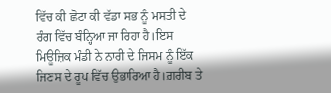ਵਿੱਚ ਕੀ ਛੋਟਾ ਕੀ ਵੱਡਾ ਸਭ ਨੂੰ ਮਸਤੀ ਦੇ ਰੰਗ ਵਿੱਚ ਬੰਨ੍ਹਿਆ ਜਾ ਰਿਹਾ ਹੈ।ਇਸ ਮਿਊਜ਼ਿਕ ਮੰਡੀ ਨੇ ਨਾਰੀ ਦੇ ਜਿਸਮ ਨੂੰ ਇੱਕ ਜਿਣਸ ਦੇ ਰੂਪ ਵਿੱਚ ਉਭਾਰਿਆ ਹੈ।ਗ਼ਰੀਬ ਤੇ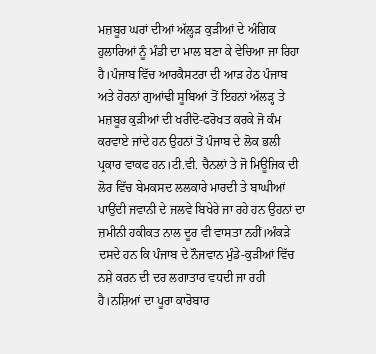ਮਜ਼ਬੂਰ ਘਰਾਂ ਦੀਆਂ ਅੱਲ੍ਹੜ ਕੁੜੀਆਂ ਦੇ ਅੰਗਿਕ ਹੁਲਾਰਿਆਂ ਨੂੰ ਮੰਡੀ ਦਾ ਮਾਲ ਬਣਾ ਕੇ ਵੇਚਿਆ ਜਾ ਰਿਹਾ ਹੈ।ਪੰਜਾਬ ਵਿੱਚ ਆਰਕੈਸਟਰਾ ਦੀ ਆੜ ਹੇਠ ਪੰਜਾਬ ਅਤੇ ਹੋਰਨਾਂ ਗੁਆਂਢੀ ਸੂਬਿਆਂ ਤੋਂ ਇਹਨਾਂ ਅੱਲੜ੍ਹ ਤੇ ਮਜ਼ਬੂਰ ਕੁੜੀਆਂ ਦੀ ਖਰੀਦੋ-ਫਰੋਖਤ ਕਰਕੇ ਜੋ ਕੰਮ ਕਰਵਾਏ ਜਾਂਦੇ ਹਨ ਉਹਨਾਂ ਤੋਂ ਪੰਜਾਬ ਦੇ ਲੋਕ ਭਲੀ ਪ੍ਰਕਾਰ ਵਾਕਫ ਹਨ।ਟੀ.ਵੀ. ਚੈਨਲਾਂ ਤੇ ਜੋ ਮਿਊਜਿਕ ਦੀ ਲੋਰ ਵਿੱਚ ਬੇਮਕਸਦ ਲਲਕਾਰੇ ਮਾਰਦੀ ਤੇ ਬਾਘੀਆਂ ਪਾਉਂਦੀ ਜਵਾਨੀ ਦੇ ਜਲਵੇ ਬਿਖੇਰੇ ਜਾ ਰਹੇ ਹਨ ਉਹਨਾਂ ਦਾ ਜ਼ਮੀਨੀ ਹਕੀਕਤ ਨਾਲ ਦੂਰ ਵੀ ਵਾਸਤਾ ਨਹੀਂ।ਅੰਕੜੇ ਦਸਦੇ ਹਨ ਕਿ ਪੰਜਾਬ ਦੇ ਨੌਜਵਾਨ ਮੁੰਡੇ-ਕੁੜੀਆਂ ਵਿੱਚ ਨਸ਼ੇ ਕਰਨ ਦੀ ਦਰ ਲਗਾਤਾਰ ਵਧਦੀ ਜਾ ਰਹੀ ਹੈ।ਨਸ਼ਿਆਂ ਦਾ ਪੂਰਾ ਕਾਰੋਬਾਰ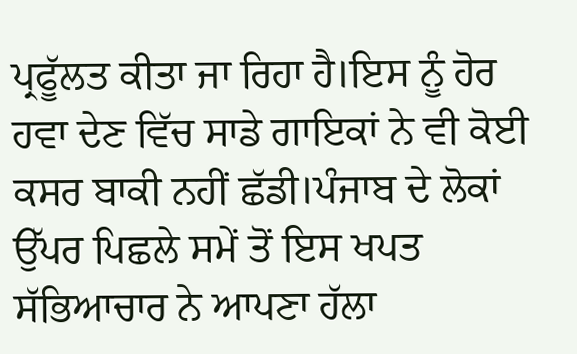ਪ੍ਰਫੂੱਲਤ ਕੀਤਾ ਜਾ ਰਿਹਾ ਹੈ।ਇਸ ਨੂੰ ਹੋਰ ਹਵਾ ਦੇਣ ਵਿੱਚ ਸਾਡੇ ਗਾਇਕਾਂ ਨੇ ਵੀ ਕੋਈ ਕਸਰ ਬਾਕੀ ਨਹੀਂ ਛੱਡੀ।ਪੰਜਾਬ ਦੇ ਲੋਕਾਂ ਉੱਪਰ ਪਿਛਲੇ ਸਮੇਂ ਤੋਂ ਇਸ ਖਪਤ ਸੱਭਿਆਚਾਰ ਨੇ ਆਪਣਾ ਹੱਲਾ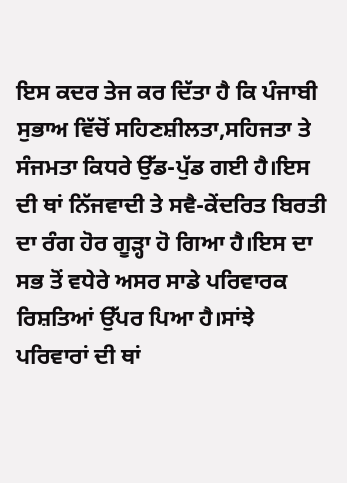ਇਸ ਕਦਰ ਤੇਜ ਕਰ ਦਿੱਤਾ ਹੈ ਕਿ ਪੰਜਾਬੀ ਸੁਭਾਅ ਵਿੱਚੋਂ ਸਹਿਣਸ਼ੀਲਤਾ,ਸਹਿਜਤਾ ਤੇ ਸੰਜਮਤਾ ਕਿਧਰੇ ਉੱਡ-ਪੁੱਡ ਗਈ ਹੈ।ਇਸ ਦੀ ਥਾਂ ਨਿੱਜਵਾਦੀ ਤੇ ਸਵੈ-ਕੇਂਦਰਿਤ ਬਿਰਤੀ ਦਾ ਰੰਗ ਹੋਰ ਗੂੜ੍ਹਾ ਹੋ ਗਿਆ ਹੈ।ਇਸ ਦਾ ਸਭ ਤੋਂ ਵਧੇਰੇ ਅਸਰ ਸਾਡੇ ਪਰਿਵਾਰਕ ਰਿਸ਼ਤਿਆਂ ਉੱਪਰ ਪਿਆ ਹੈ।ਸਾਂਝੇ ਪਰਿਵਾਰਾਂ ਦੀ ਥਾਂ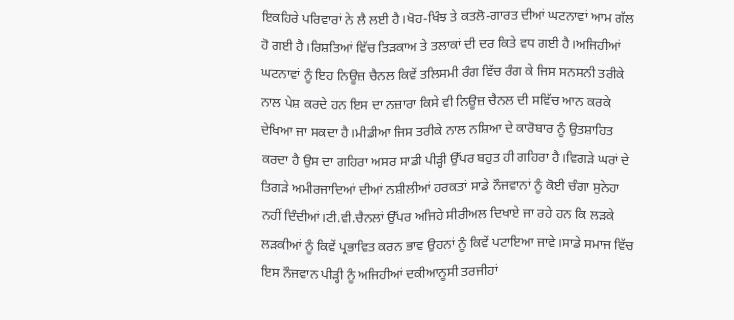ਇਕਹਿਰੇ ਪਰਿਵਾਰਾਂ ਨੇ ਲੈ ਲਈ ਹੈ।ਖੋਹ-ਖਿੰਝ ਤੇ ਕਤਲੋ-ਗਾਰਤ ਦੀਆਂ ਘਟਨਾਵਾਂ ਆਮ ਗੱਲ ਹੋ ਗਈ ਹੈ।ਰਿਸ਼ਤਿਆਂ ਵਿੱਚ ਤਿੜਕਾਅ ਤੇ ਤਲਾਕਾਂ ਦੀ ਦਰ ਕਿਤੇ ਵਧ ਗਈ ਹੈ।ਅਜਿਹੀਆਂ ਘਟਨਾਵਾਂ ਨੂੰ ਇਹ ਨਿਊਜ਼ ਚੈਨਲ ਕਿਵੇਂ ਤਲਿਸਮੀ ਰੰਗ ਵਿੱਚ ਰੰਗ ਕੇ ਜਿਸ ਸਨਸਨੀ ਤਰੀਕੇ ਨਾਲ ਪੇਸ਼ ਕਰਦੇ ਹਨ ਇਸ ਦਾ ਨਜ਼ਾਰਾ ਕਿਸੇ ਵੀ ਨਿਊਜ਼ ਚੈਨਲ ਦੀ ਸਵਿੱਚ ਆਨ ਕਰਕੇ ਦੇਖਿਆ ਜਾ ਸਕਦਾ ਹੈ।ਮੀਡੀਆ ਜਿਸ ਤਰੀਕੇ ਨਾਲ ਨਸ਼ਿਆ ਦੇ ਕਾਰੋਬਾਰ ਨੂੰ ਉਤਸ਼ਾਹਿਤ ਕਰਦਾ ਹੈ ਉਸ ਦਾ ਗਹਿਰਾ ਅਸਰ ਸਾਡੀ ਪੀੜ੍ਹੀ ਉੱਪਰ ਬਹੁਤ ਹੀ ਗਹਿਰਾ ਹੈ।ਵਿਗੜੇ ਘਰਾਂ ਦੇ ਤਿਗੜੇ ਅਮੀਰਜਾਦਿਆਂ ਦੀਆਂ ਨਸ਼ੀਲੀਆਂ ਹਰਕਤਾਂ ਸਾਡੇ ਨੌਜਵਾਨਾਂ ਨੂੰ ਕੋਈ ਚੰਗਾ ਸੁਨੇਹਾ ਨਹੀਂ ਦਿੰਦੀਆਂ।ਟੀ.ਵੀ.ਚੈਨਲਾਂ ਉੱਪਰ ਅਜਿਹੇ ਸੀਰੀਅਲ ਦਿਖਾਏ ਜਾ ਰਹੇ ਹਨ ਕਿ ਲੜਕੇ ਲੜਕੀਆਂ ਨੂੰ ਕਿਵੇਂ ਪ੍ਰਭਾਵਿਤ ਕਰਨ ਭਾਵ ਉਹਨਾਂ ਨੂੰ ਕਿਵੇਂ ਪਟਾਇਆ ਜਾਵੇ।ਸਾਡੇ ਸਮਾਜ ਵਿੱਚ ਇਸ ਨੌਜਵਾਨ ਪੀੜ੍ਹੀ ਨੂੰ ਅਜਿਹੀਆਂ ਦਕੀਆਨੂਸੀ ਤਰਜੀਹਾਂ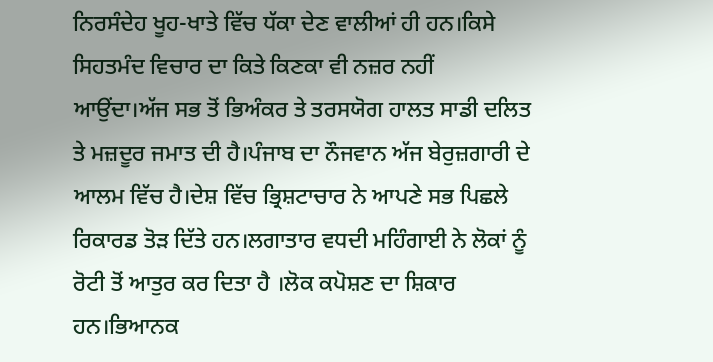ਨਿਰਸੰਦੇਹ ਖੂਹ-ਖਾਤੇ ਵਿੱਚ ਧੱਕਾ ਦੇਣ ਵਾਲੀਆਂ ਹੀ ਹਨ।ਕਿਸੇ ਸਿਹਤਮੰਦ ਵਿਚਾਰ ਦਾ ਕਿਤੇ ਕਿਣਕਾ ਵੀ ਨਜ਼ਰ ਨਹੀਂ ਆਉਂਦਾ।ਅੱਜ ਸਭ ਤੋਂ ਭਿਅੰਕਰ ਤੇ ਤਰਸਯੋਗ ਹਾਲਤ ਸਾਡੀ ਦਲਿਤ ਤੇ ਮਜ਼ਦੂਰ ਜਮਾਤ ਦੀ ਹੈ।ਪੰਜਾਬ ਦਾ ਨੌਜਵਾਨ ਅੱਜ ਬੇਰੁਜ਼ਗਾਰੀ ਦੇ ਆਲਮ ਵਿੱਚ ਹੈ।ਦੇਸ਼ ਵਿੱਚ ਭ੍ਰਿਸ਼ਟਾਚਾਰ ਨੇ ਆਪਣੇ ਸਭ ਪਿਛਲੇ ਰਿਕਾਰਡ ਤੋੜ ਦਿੱਤੇ ਹਨ।ਲਗਾਤਾਰ ਵਧਦੀ ਮਹਿੰਗਾਈ ਨੇ ਲੋਕਾਂ ਨੂੰ ਰੋਟੀ ਤੋਂ ਆਤੁਰ ਕਰ ਦਿਤਾ ਹੈ ।ਲੋਕ ਕਪੋਸ਼ਣ ਦਾ ਸ਼ਿਕਾਰ ਹਨ।ਭਿਆਨਕ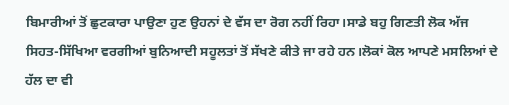ਬਿਮਾਰੀਆਂ ਤੋਂ ਛੁਟਕਾਰਾ ਪਾਉਣਾ ਹੁਣ ਉਹਨਾਂ ਦੇ ਵੱਸ ਦਾ ਰੋਗ ਨਹੀਂ ਰਿਹਾ।ਸਾਡੇ ਬਹੁ ਗਿਣਤੀ ਲੋਕ ਅੱਜ ਸਿਹਤ-ਸਿੱਖਿਆ ਵਰਗੀਆਂ ਬੁਨਿਆਦੀ ਸਹੂਲਤਾਂ ਤੋਂ ਸੱਖਣੇ ਕੀਤੇ ਜਾ ਰਹੇ ਹਨ।ਲੋਕਾਂ ਕੋਲ ਆਪਣੇ ਮਸਲਿਆਂ ਦੇ ਹੱਲ ਦਾ ਵੀ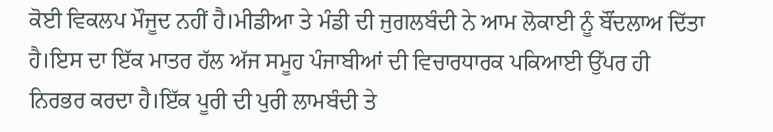ਕੋਈ ਵਿਕਲਪ ਮੌਜੂਦ ਨਹੀਂ ਹੈ।ਮੀਡੀਆ ਤੇ ਮੰਡੀ ਦੀ ਜੁਗਲਬੰਦੀ ਨੇ ਆਮ ਲੋਕਾਈ ਨੂੰ ਬੌਂਦਲਾਅ ਦਿੱਤਾ ਹੈ।ਇਸ ਦਾ ਇੱਕ ਮਾਤਰ ਹੱਲ ਅੱਜ ਸਮੂਹ ਪੰਜਾਬੀਆਂ ਦੀ ਵਿਚਾਰਧਾਰਕ ਪਕਿਆਈ ਉੱਪਰ ਹੀ ਨਿਰਭਰ ਕਰਦਾ ਹੈ।ਇੱਕ ਪੂਰੀ ਦੀ ਪੁਰੀ ਲਾਮਬੰਦੀ ਤੇ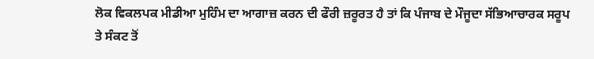ਲੋਕ ਵਿਕਲਪਕ ਮੀਡੀਆ ਮੁਹਿੰਮ ਦਾ ਆਗਾਜ਼ ਕਰਨ ਦੀ ਫੌਰੀ ਜ਼ਰੂਰਤ ਹੈ ਤਾਂ ਕਿ ਪੰਜਾਬ ਦੇ ਮੌਜੂਦਾ ਸੱਭਿਆਚਾਰਕ ਸਰੂਪ ਤੇ ਸੰਕਟ ਤੋਂ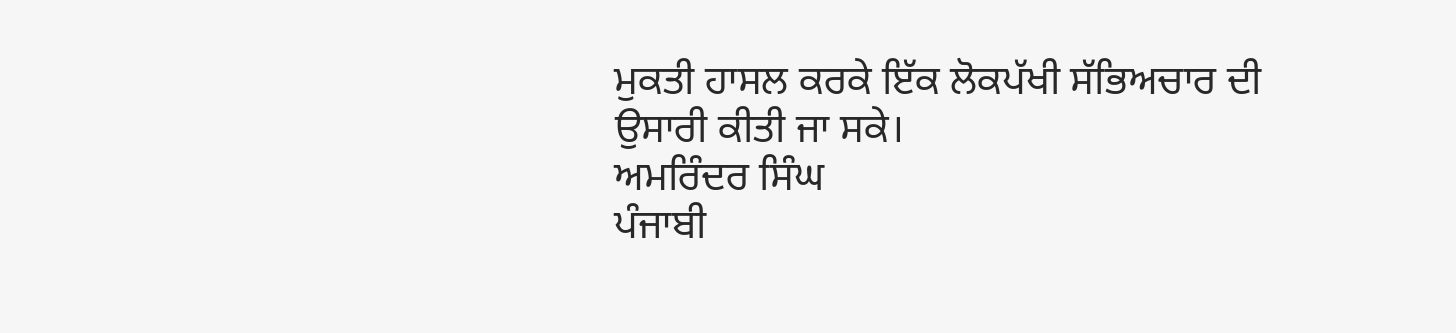ਮੁਕਤੀ ਹਾਸਲ ਕਰਕੇ ਇੱਕ ਲੋਕਪੱਖੀ ਸੱਭਿਅਚਾਰ ਦੀ ਉਸਾਰੀ ਕੀਤੀ ਜਾ ਸਕੇ।
ਅਮਰਿੰਦਰ ਸਿੰਘ
ਪੰਜਾਬੀ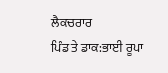ਲੈਕਚਰਾਰ
ਪਿੰਡ ਤੇ ਡਾਕ:ਭਾਈ ਰੂਪਾ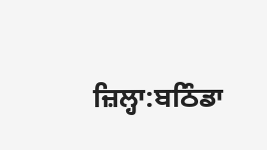ਜ਼ਿਲ੍ਹਾ:ਬਠਿੰਡਾ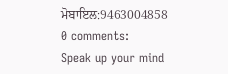ਮੋਬਾਇਲ:9463004858
0 comments:
Speak up your mind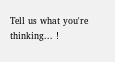Tell us what you're thinking... !